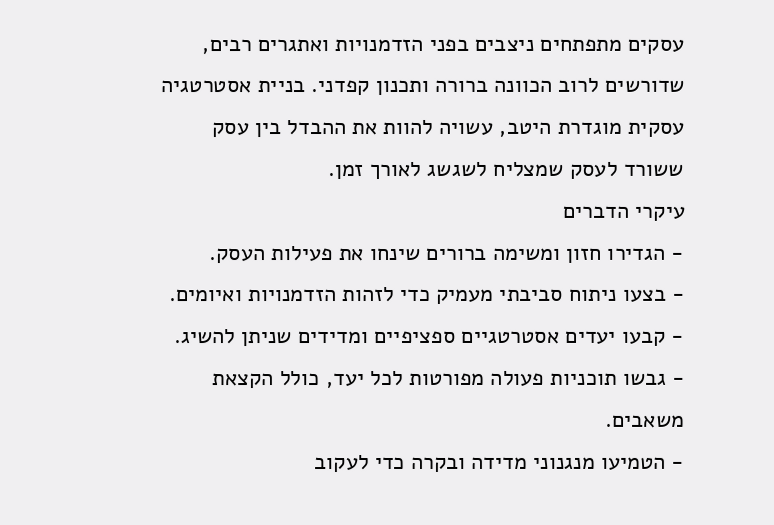עסקים מתפתחים ניצבים בפני הזדמנויות ואתגרים רבים, שדורשים לרוב הכוונה ברורה ותכנון קפדני. בניית אסטרטגיה עסקית מוגדרת היטב, עשויה להוות את ההבדל בין עסק ששורד לעסק שמצליח לשגשג לאורך זמן.
עיקרי הדברים
- הגדירו חזון ומשימה ברורים שינחו את פעילות העסק.
- בצעו ניתוח סביבתי מעמיק כדי לזהות הזדמנויות ואיומים.
- קבעו יעדים אסטרטגיים ספציפיים ומדידים שניתן להשיג.
- גבשו תוכניות פעולה מפורטות לכל יעד, כולל הקצאת משאבים.
- הטמיעו מנגנוני מדידה ובקרה כדי לעקוב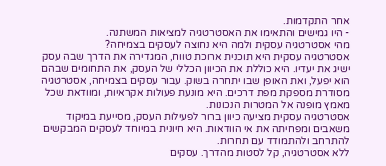אחר התקדמות.
- היו גמישים והתאימו את האסטרטגיה למציאות המשתנה.
מהי אסטרטגיה עסקית ולמה היא נחוצה לעסקים בצמיחה?
אסטרטגיה עסקית היא תוכנית ארוכת טווח, המגדירה את הדרך שבה עסק ישיג את יעדיו. היא כוללת את הכיוון הכללי של העסק, את התחומים שבהם הוא יפעל, ואת האופן שבו יתחרה בשוק. עבור עסקים בצמיחה, אסטרטגיה מסודרת מספקת מפת דרכים. היא מונעת פעולות אקראיות, ומוודאת שכל מאמץ מופנה אל המטרות הנכונות.
אסטרטגיה עסקית מציעה כיוון ברור לפעילות העסק, מסייעת במיקוד משאבים ומפחיתה את אי הוודאות. היא חיונית במיוחד לעסקים המבקשים להתרחב ולהתמודד עם תחרות.
ללא אסטרטגיה, קל לסטות מהדרך. עסקים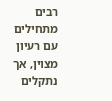רבים מתחילים עם רעיון מצוין, אך נתקלים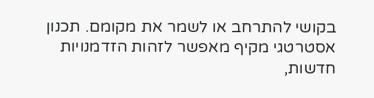בקושי להתרחב או לשמר את מקומם. תכנון אסטרטגי מקיף מאפשר לזהות הזדמנויות חדשות,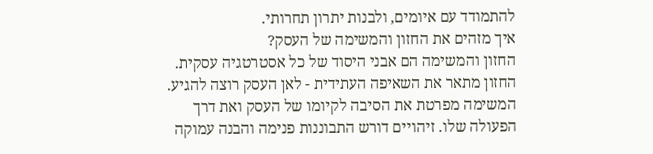להתמודד עם איומים, ולבנות יתרון תחרותי.
איך מזהים את החזון והמשימה של העסק?
החזון והמשימה הם אבני היסוד של כל אסטרטגיה עסקית. החזון מתאר את השאיפה העתידית - לאן העסק רוצה להגיע. המשימה מפרטת את הסיבה לקיומו של העסק ואת דרך הפעולה שלו. זיהויים דורש התבוננות פנימה והבנה עמוקה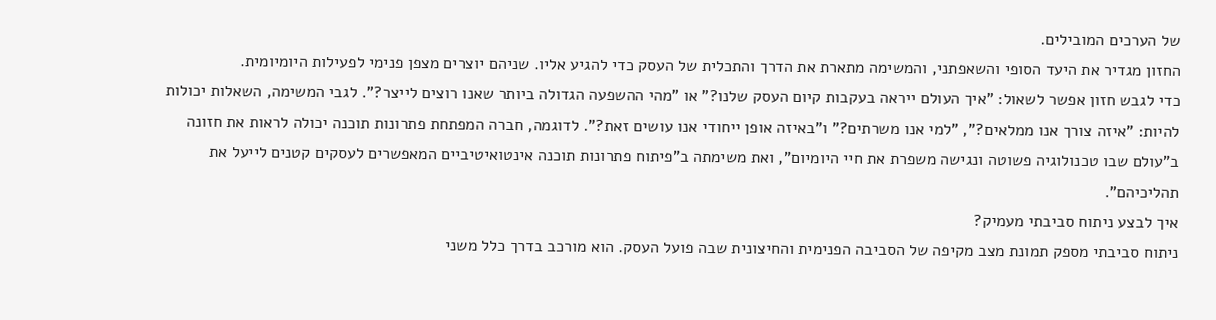של הערכים המובילים.
החזון מגדיר את היעד הסופי והשאפתני, והמשימה מתארת את הדרך והתכלית של העסק כדי להגיע אליו. שניהם יוצרים מצפן פנימי לפעילות היומיומית.
כדי לגבש חזון אפשר לשאול: "איך העולם ייראה בעקבות קיום העסק שלנו?" או "מהי ההשפעה הגדולה ביותר שאנו רוצים לייצר?". לגבי המשימה, השאלות יכולות להיות: "איזה צורך אנו ממלאים?", "למי אנו משרתים?" ו"באיזה אופן ייחודי אנו עושים זאת?". לדוגמה, חברה המפתחת פתרונות תוכנה יכולה לראות את חזונה ב"עולם שבו טכנולוגיה פשוטה ונגישה משפרת את חיי היומיום", ואת משימתה ב"פיתוח פתרונות תוכנה אינטואיטיביים המאפשרים לעסקים קטנים לייעל את תהליכיהם".
איך לבצע ניתוח סביבתי מעמיק?
ניתוח סביבתי מספק תמונת מצב מקיפה של הסביבה הפנימית והחיצונית שבה פועל העסק. הוא מורכב בדרך כלל משני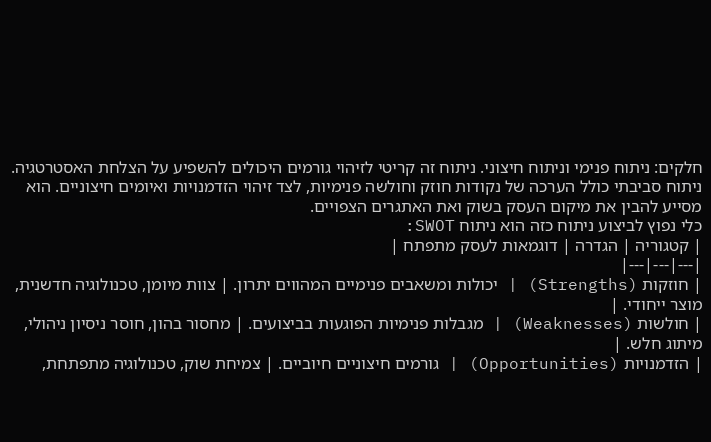חלקים: ניתוח פנימי וניתוח חיצוני. ניתוח זה קריטי לזיהוי גורמים היכולים להשפיע על הצלחת האסטרטגיה.
ניתוח סביבתי כולל הערכה של נקודות חוזק וחולשה פנימיות, לצד זיהוי הזדמנויות ואיומים חיצוניים. הוא מסייע להבין את מיקום העסק בשוק ואת האתגרים הצפויים.
כלי נפוץ לביצוע ניתוח כזה הוא ניתוח SWOT:
| קטגוריה | הגדרה | דוגמאות לעסק מתפתח |
|---|---|---|
| חוזקות (Strengths) | יכולות ומשאבים פנימיים המהווים יתרון. | צוות מיומן, טכנולוגיה חדשנית, מוצר ייחודי. |
| חולשות (Weaknesses) | מגבלות פנימיות הפוגעות בביצועים. | מחסור בהון, חוסר ניסיון ניהולי, מיתוג חלש. |
| הזדמנויות (Opportunities) | גורמים חיצוניים חיוביים. | צמיחת שוק, טכנולוגיה מתפתחת,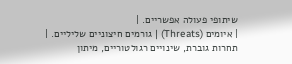שיתופי פעולה אפשריים. |
| איומים (Threats) | גורמים חיצוניים שליליים. | תחרות גוברת, שינויים רגולטוריים, מיתון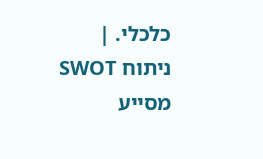כלכלי. |
ניתוח SWOT מסייע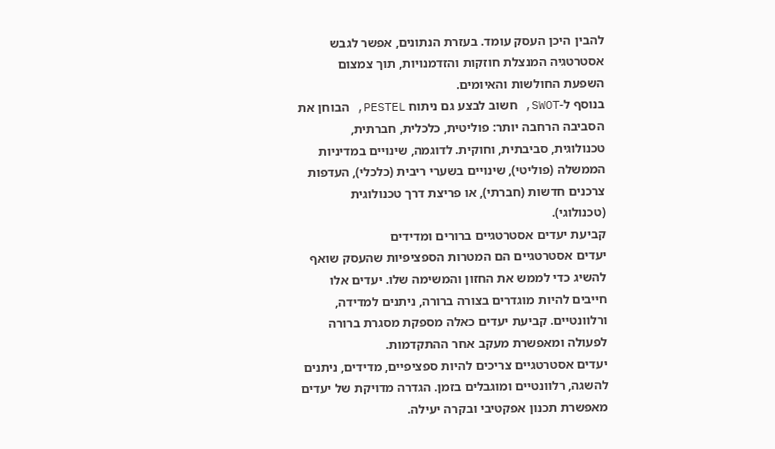להבין היכן העסק עומד. בעזרת הנתונים, אפשר לגבש אסטרטגיה המנצלת חוזקות והזדמנויות, תוך צמצום השפעת החולשות והאיומים.
בנוסף ל-SWOT, חשוב לבצע גם ניתוח PESTEL, הבוחן את הסביבה הרחבה יותר: פוליטית, כלכלית, חברתית, טכנולוגית, סביבתית, וחוקית. לדוגמה, שינויים במדיניות הממשלה (פוליטי), שינויים בשערי ריבית (כלכלי), העדפות צרכנים חדשות (חברתי), או פריצת דרך טכנולוגית (טכנולוגי).
קביעת יעדים אסטרטגיים ברורים ומדידים
יעדים אסטרטגיים הם המטרות הספציפיות שהעסק שואף להשיג כדי לממש את החזון והמשימה שלו. יעדים אלו חייבים להיות מוגדרים בצורה ברורה, ניתנים למדידה, ורלוונטיים. קביעת יעדים כאלה מספקת מסגרת ברורה לפעולה ומאפשרת מעקב אחר ההתקדמות.
יעדים אסטרטגיים צריכים להיות ספציפיים, מדידים, ניתנים להשגה, רלוונטיים ומוגבלים בזמן. הגדרה מדויקת של יעדים מאפשרת תכנון אפקטיבי ובקרה יעילה.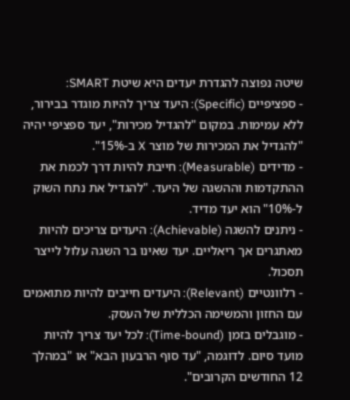שיטה נפוצה להגדרת יעדים היא שיטת SMART:
- ספציפיים (Specific): היעד צריך להיות מוגדר בבירור, ללא עמימות. במקום "להגדיל מכירות", יעד ספציפי יהיה "להגדיל את המכירות של מוצר X ב-15%".
- מדידים (Measurable): חייבת להיות דרך לכמת את ההתקדמות וההשגה של היעד. "להגדיל את נתח השוק ל-10%" הוא יעד מדיד.
- ניתנים להשגה (Achievable): היעדים צריכים להיות מאתגרים אך ריאליים. יעד שאינו בר השגה עלול לייצר תסכול.
- רלוונטיים (Relevant): היעדים חייבים להיות מתואמים עם החזון והמשימה הכללית של העסק.
- מוגבלים בזמן (Time-bound): לכל יעד צריך להיות מועד סיום. לדוגמה, "עד סוף הרבעון הבא" או "במהלך 12 החודשים הקרובים".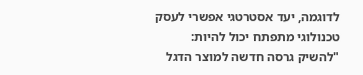לדוגמה, יעד אסטרטגי אפשרי לעסק טכנולוגי מתפתח יכול להיות: "להשיק גרסה חדשה למוצר הדגל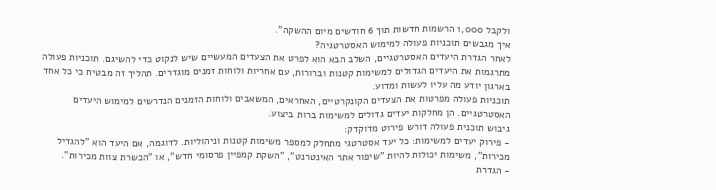ולקבל 1,000 הרשמות חדשות תוך 6 חודשים מיום ההשקה".
איך מגבשים תוכניות פעולה למימוש האסטרטגיה?
לאחר הגדרת היעדים האסטרטגיים, השלב הבא הוא לפרט את הצעדים המעשיים שיש לנקוט כדי להשיגם. תוכניות פעולה מתרגמות את היעדים הגדולים למשימות קטנות וברורות, עם אחריות ולוחות זמנים מוגדרים. תהליך זה מבטיח כי כל אחד בארגון יודע מה עליו לעשות ומדוע.
תוכניות פעולה מפרטות את הצעדים הקונקרטיים, האחראים, המשאבים ולוחות הזמנים הנדרשים למימוש היעדים האסטרטגיים. הן מחלקות יעדים גדולים למשימות ברות ביצוע.
גיבוש תוכנית פעולה דורש פירוט מדוקדק:
- פירוק יעדים למשימות: כל יעד אסטרטגי מתחלק למספר משימות קטנות וניהוליות. לדוגמה, אם היעד הוא "להגדיל מכירות", משימות יכולות להיות "שיפור אתר האינטרנט", "השקת קמפיין פרסומי חדש", או "הכשרת צוות מכירות".
- הגדרת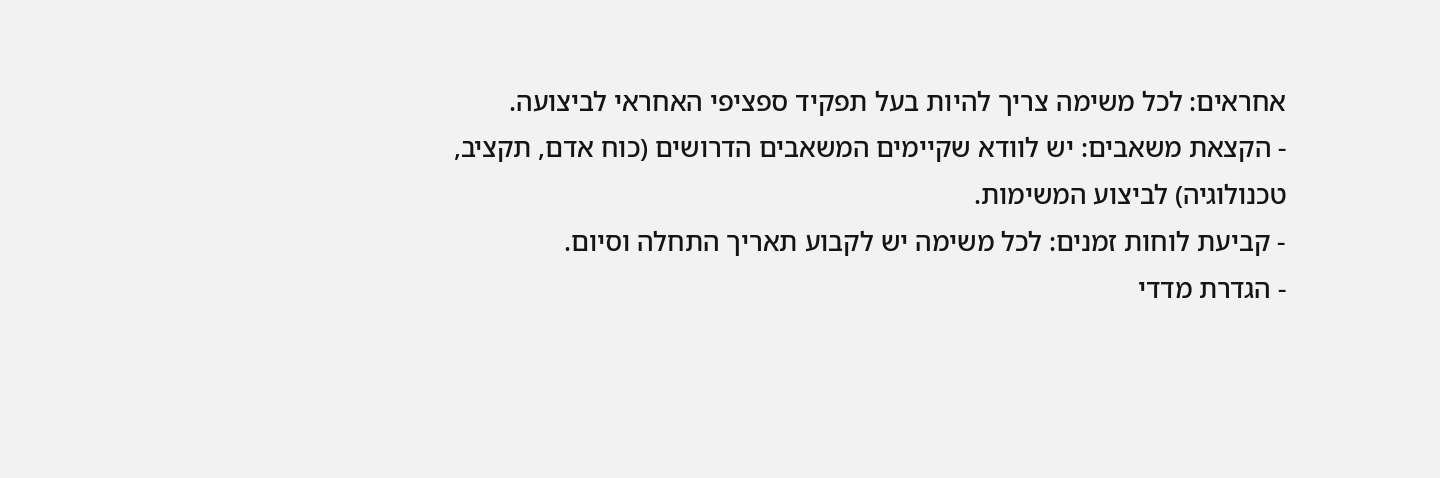אחראים: לכל משימה צריך להיות בעל תפקיד ספציפי האחראי לביצועה.
- הקצאת משאבים: יש לוודא שקיימים המשאבים הדרושים (כוח אדם, תקציב, טכנולוגיה) לביצוע המשימות.
- קביעת לוחות זמנים: לכל משימה יש לקבוע תאריך התחלה וסיום.
- הגדרת מדדי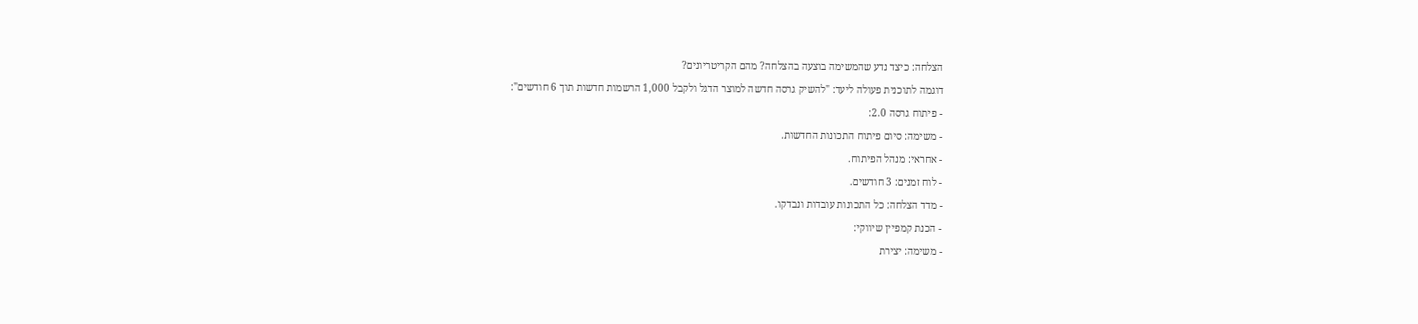הצלחה: כיצד נדע שהמשימה בוצעה בהצלחה? מהם הקריטריונים?
דוגמה לתוכנית פעולה ליעד: "להשיק גרסה חדשה למוצר הדגל ולקבל 1,000 הרשמות חדשות תוך 6 חודשים":
- פיתוח גרסה 2.0:
- משימה: סיום פיתוח התכונות החדשות.
- אחראי: מנהל הפיתוח.
- לוח זמנים: 3 חודשים.
- מדד הצלחה: כל התכונות עובדות ונבדקו.
- הכנת קמפיין שיווקי:
- משימה: יצירת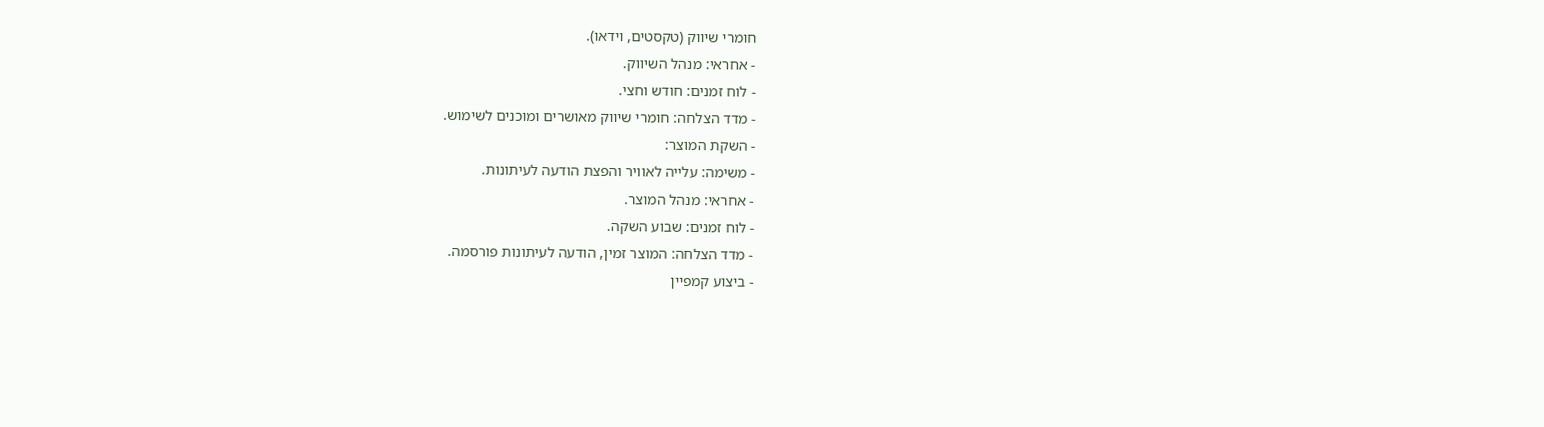חומרי שיווק (טקסטים, וידאו).
- אחראי: מנהל השיווק.
- לוח זמנים: חודש וחצי.
- מדד הצלחה: חומרי שיווק מאושרים ומוכנים לשימוש.
- השקת המוצר:
- משימה: עלייה לאוויר והפצת הודעה לעיתונות.
- אחראי: מנהל המוצר.
- לוח זמנים: שבוע השקה.
- מדד הצלחה: המוצר זמין, הודעה לעיתונות פורסמה.
- ביצוע קמפיין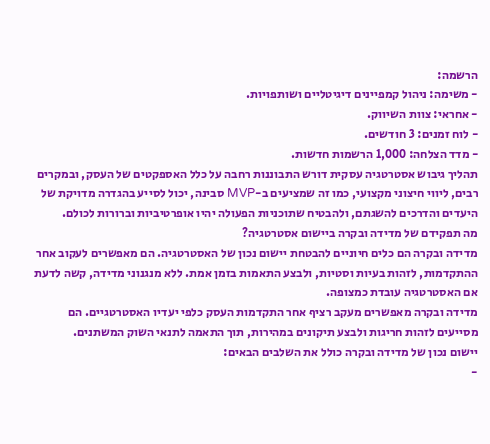הרשמה:
- משימה: ניהול קמפיינים דיגיטליים ושותפויות.
- אחראי: צוות השיווק.
- לוח זמנים: 3 חודשים.
- מדד הצלחה: 1,000 הרשמות חדשות.
תהליך גיבוש אסטרטגיה עסקית דורש התבוננות רחבה על כלל האספקטים של העסק, ובמקרים רבים, ליווי חיצוני מקצועי, כמו זה שמציעים ב-MVP סבינה, יכול לסייע בהגדרה מדויקת של היעדים והדרכים להשגתם, ולהבטיח שתוכניות הפעולה יהיו אופרטיביות וברורות לכולם.
מה תפקידם של מדידה ובקרה ביישום אסטרטגיה?
מדידה ובקרה הם כלים חיוניים להבטחת יישום נכון של האסטרטגיה. הם מאפשרים לעקוב אחר ההתקדמות, לזהות בעיות וסטיות, ולבצע התאמות בזמן אמת. ללא מנגנוני מדידה, קשה לדעת אם האסטרטגיה עובדת כמצופה.
מדידה ובקרה מאפשרים מעקב רציף אחר התקדמות העסק כלפי יעדיו האסטרטגיים. הם מסייעים לזהות חריגות ולבצע תיקונים במהירות, תוך התאמה לתנאי השוק המשתנים.
יישום נכון של מדידה ובקרה כולל את השלבים הבאים:
-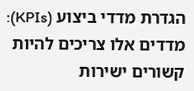הגדרת מדדי ביצוע (KPIs): מדדים אלו צריכים להיות קשורים ישירות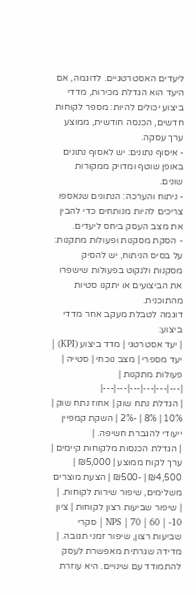ליעדים האסטרטגיים. לדוגמה, אם היעד הוא הגדלת מכירות, מדדי ביצוע יכולים להיות: מספר לקוחות חדשים, הכנסה חודשית, ממוצע ערך עסקה.
- איסוף נתונים: יש לאסוף נתונים באופן שוטף ומדויק ממקורות שונים.
- ניתוח והערכה: הנתונים שנאספו צריכים להיות מנותחים כדי להבין את מצב העסק ביחס ליעדים.
- הסקת מסקנות ופעולות מתקנות: על בסיס הניתוח, יש להסיק מסקנות ולנקוט בפעולות שישפרו את הביצועים או יתקנו סטיות מהתוכנית.
דוגמה לטבלת מעקב אחר מדדי ביצוע:
| יעד אסטרטגי | מדד ביצוע (KPI) | יעד מספרי | מצב נוכחי | סטייה | פעולות מתקנות |
|---|---|---|---|---|---|
| הגדלת נתח שוק | אחוז נתח שוק | 10% | 8% | -2% | השקת קמפיין ייעודי להגברת חשיפה. |
| הגדלת הכנסות מלקוחות קיימים | ערך לקוח ממוצע | ₪5,000 | ₪4,500 | -₪500 | הצעת מוצרים משלימים, שיפור שירות לקוחות. |
| שיפור שביעות רצון לקוחות | ציון NPS | 70 | 60 | -10 | סקרי שביעות רצון, שיפור זמני תגובה. |
מדידה שגרתית מאפשרת לעסק להתמודד עם שינויים. היא עוזרת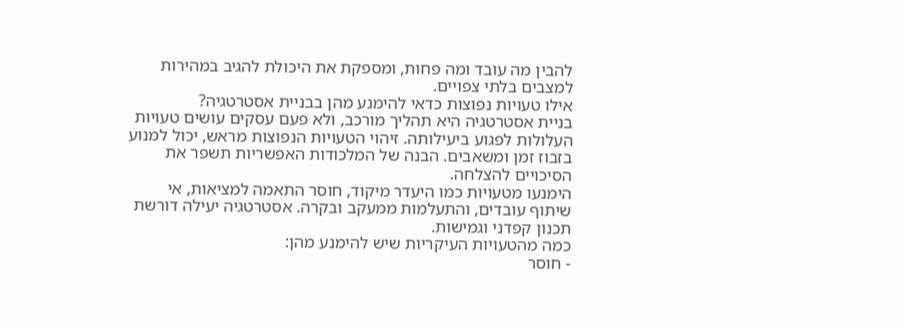להבין מה עובד ומה פחות, ומספקת את היכולת להגיב במהירות למצבים בלתי צפויים.
אילו טעויות נפוצות כדאי להימנע מהן בבניית אסטרטגיה?
בניית אסטרטגיה היא תהליך מורכב, ולא פעם עסקים עושים טעויות העלולות לפגוע ביעילותה. זיהוי הטעויות הנפוצות מראש, יכול למנוע בזבוז זמן ומשאבים. הבנה של המלכודות האפשריות תשפר את הסיכויים להצלחה.
הימנעו מטעויות כמו היעדר מיקוד, חוסר התאמה למציאות, אי שיתוף עובדים, והתעלמות ממעקב ובקרה. אסטרטגיה יעילה דורשת תכנון קפדני וגמישות.
כמה מהטעויות העיקריות שיש להימנע מהן:
- חוסר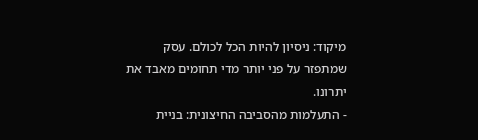מיקוד: ניסיון להיות הכל לכולם. עסק שמתפזר על פני יותר מדי תחומים מאבד את יתרונו.
- התעלמות מהסביבה החיצונית: בניית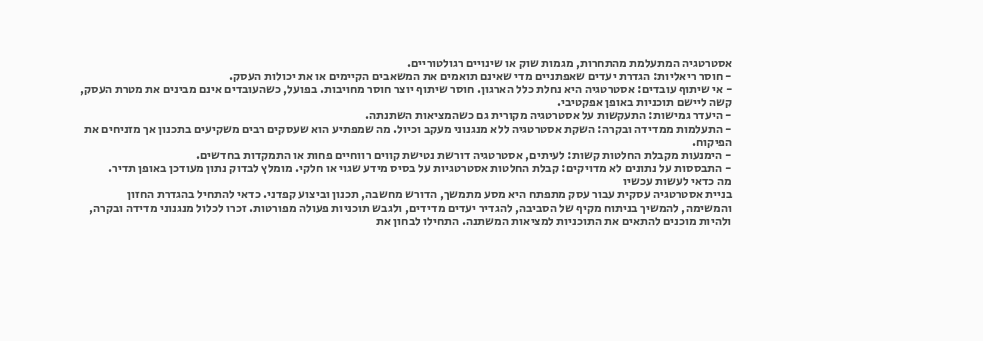אסטרטגיה המתעלמת מהתחרות, מגמות שוק או שינויים רגולטוריים.
- חוסר ריאליות: הגדרת יעדים שאפתניים מדי שאינם תואמים את המשאבים הקיימים או את יכולות העסק.
- אי שיתוף עובדים: אסטרטגיה היא נחלת כלל הארגון. חוסר שיתוף יוצר חוסר מחויבות. בפועל, כשהעובדים אינם מבינים את מטרת העסק, קשה ליישם תוכניות באופן אפקטיבי.
- היעדר גמישות: התעקשות על אסטרטגיה מקורית גם כשהמציאות השתנתה.
- התעלמות ממדידה ובקרה: השקת אסטרטגיה ללא מנגנוני מעקב וכיול. מה שמפתיע הוא שעסקים רבים משקיעים בתכנון אך מזניחים את הפיקוח.
- הימנעות מקבלת החלטות קשות: לעיתים, אסטרטגיה דורשת נטישת קווים רווחיים פחות או התמקדות בחדשים.
- התבססות על נתונים לא מדויקים: קבלת החלטות אסטרטגיות על בסיס מידע שגוי או חלקי. מומלץ לבדוק נתון מעודכן באופן תדיר.
מה כדאי לעשות עכשיו
בניית אסטרטגיה עסקית עבור עסק מתפתח היא מסע מתמשך, הדורש מחשבה, תכנון וביצוע קפדני. כדאי להתחיל בהגדרת החזון והמשימה, להמשיך בניתוח מקיף של הסביבה, להגדיר יעדים מדידים, ולגבש תוכניות פעולה מפורטות. זכרו לכלול מנגנוני מדידה ובקרה, ולהיות מוכנים להתאים את התוכניות למציאות המשתנה. התחילו לבחון את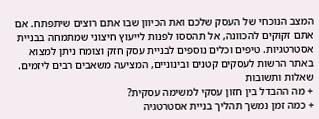המצב הנוכחי של העסק שלכם ואת הכיוון שבו אתם רוצים שיתפתח. אם אתם זקוקים להכוונה, אל תהססו לפנות לייעוץ חיצוני שמתמחה בבניית אסטרטגיות. טיפים וכלים נוספים לבניית עסק חזק וצומח ניתן למצוא באתר הרשות לעסקים קטנים ובינוניים, המציעה משאבים רבים ליזמים.
שאלות ותשובות
+ מה ההבדל בין חזון עסקי למשימה עסקית?
+ כמה זמן נמשך תהליך בניית אסטרטגיה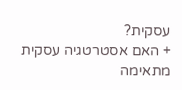עסקית?
+ האם אסטרטגיה עסקית מתאימה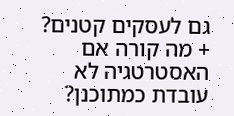גם לעסקים קטנים?
+ מה קורה אם האסטרטגיה לא עובדת כמתוכנן?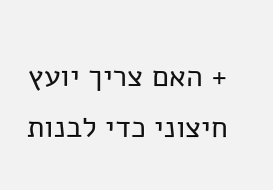+ האם צריך יועץ חיצוני כדי לבנות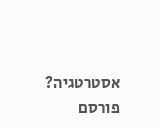אסטרטגיה?
פורסם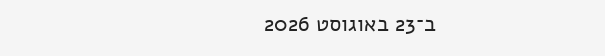ב־23 באוגוסט 2026